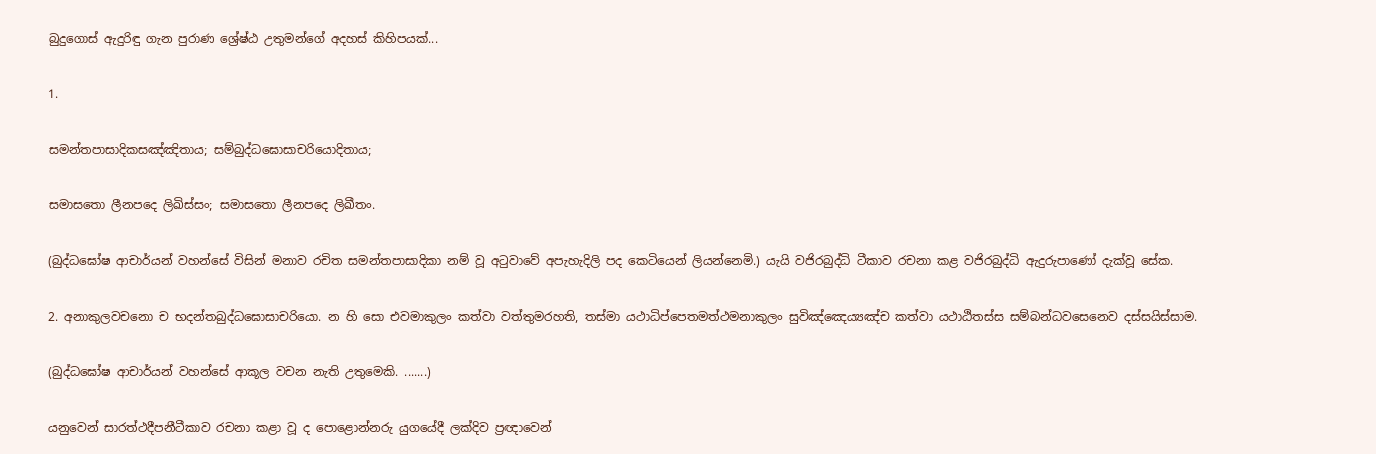බුදුගොස් ඇදුරිඳු ගැන පුරාණ ශ්‍රේෂ්ඨ උතුමන්ගේ අදහස් කිහිපයක්...

1.

සමන්‌තපාසාදිකසඤ්‌ඤිතාය; සම්‌බුද්‌ධඝොසාචරියොදිතාය;

සමාසතො ලීනපදෙ ලිඛිස්‌සං; සමාසතො ලීනපදෙ ලිඛීතං.

(බුද්ධඝෝෂ ආචාර්යන් වහන්සේ විසින් මනාව රචිත සමන්තපාසාදිකා නම් වූ අටුවාවේ අපැහැදිලි පද කෙටියෙන් ලියන්නෙමි.) යැයි වජිරබුද්ධි ටීකාව රචනා කළ වජිරබුද්ධි ඇදුරුපාණෝ දැක්වූ සේක.

2. අනාකුලවචනො ච භදන්‌තබුද්‌ධඝොසාචරියො. න හි සො එවමාකුලං කත්‌වා වත්‌තුමරහති, තස්‌මා යථාධිප්‌පෙතමත්‌ථමනාකුලං සුවිඤ්‌ඤෙය්‍යඤ්‌ච කත්‌වා යථාඨිතස්‌ස සම්‌බන්‌ධවසෙනෙව දස්‌සයිස්‌සාම.

(බුද්ධඝෝෂ ආචාර්යන් වහන්සේ ආකූල වචන නැති උතුමෙකි. .......)

යනුවෙන් සාරත්ථදීපනීටීකාව රචනා කළා වූ ද පොළොන්නරු යුගයේදී ලක්දිව ප්‍රඥාවෙන්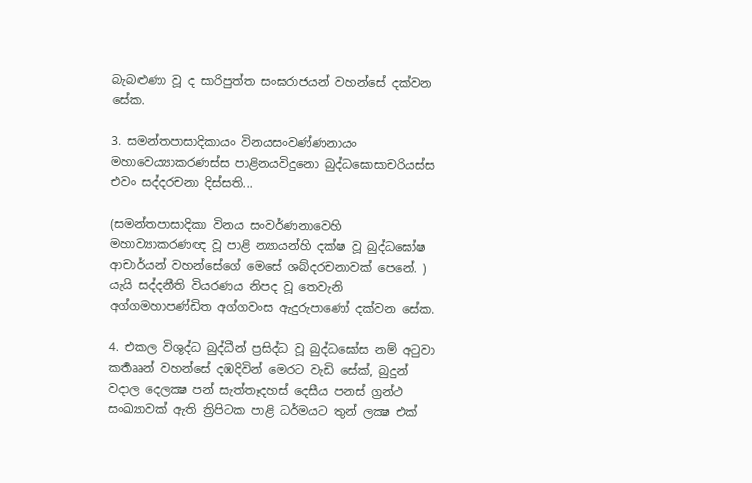බැබළුණා වූ ද සාරිපුත්ත සංඝරාජයන් වහන්සේ දක්වන සේක.

3. සමන්‌තපාසාදිකායං විනයසංවණ්‌ණනායං මහාවෙය්‍යාකරණස්‌ස පාළිනයවිදුනො බුද්‌ධඝොසාචරියස්‌ස එවං සද්‌දරචනා දිස්‌සති...

(සමන්තපාසාදිකා විනය සංවර්ණනාවෙහි මහාව්‍යාකරණඥ වූ පාළි න්‍යායන්හි දක්ෂ වූ බුද්ධඝෝෂ ආචාර්යන් වහන්සේගේ මෙසේ ශබ්දරචනාවක් පෙනේ. ) යැයි සද්දනීති වියරණය නිපද වූ තෙවැනි අග්ගමහාපණ්ඩිත අග්ගවංස ඇදුරුපාණෝ දක්වන සේක.

4. එකල විශුද්ධ බුද්ධීන් ප්‍රසිද්ධ වූ බුද්ධඝෝස නම් අටුවා කර්‍තෲන් වහන්සේ දඹදිවින් මෙරට වැඩි සේක්, බුදුන් වදාල දෙලක්‍ෂ පන් සැත්තෑදහස් දෙසීය පනස් ග්‍රන්ථ සංඛ්‍යාවක් ඇති ත්‍රිපිටක පාළි ධර්මයට තුන් ලක්‍ෂ එක්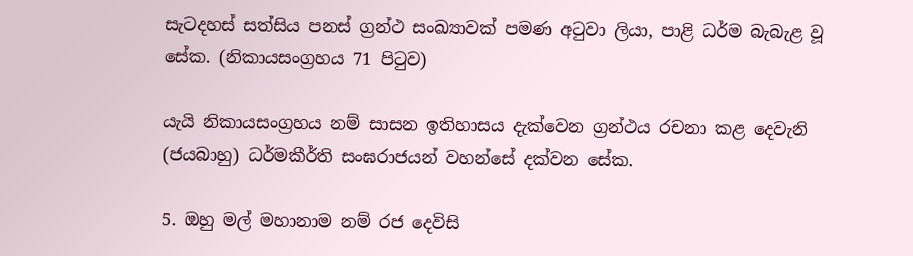සැටදහස් සත්සිය පනස් ග්‍රන්ථ සංඛ්‍යාවක් පමණ අටුවා ලියා, පාළි ධර්ම බැබැළ වූ සේක. (නිකායසංග්‍රහය 71 පිටුව)

යැයි නිකායසංග්‍රහය නම් සාසන ඉතිහාසය දැක්වෙන ග්‍රන්ථය රචනා කළ දෙවැනි (ජයබාහු) ධර්මකීර්ති සංඝරාජයන් වහන්සේ දක්වන සේක.

5. ඔහු මල් මහානාම නම් රජ දෙවිසි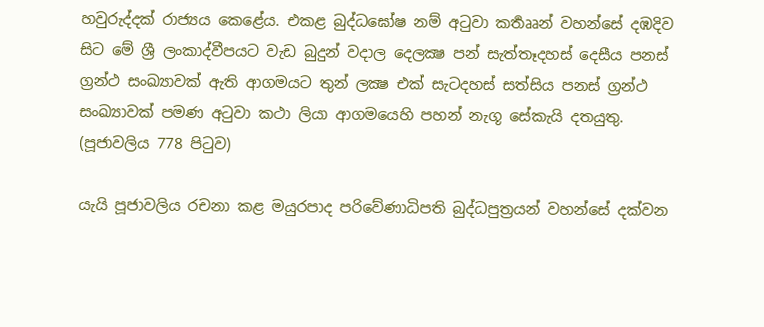හවුරුද්දක් රාජ්‍යය කෙළේය. එකළ බුද්ධඝෝෂ නම් අටුවා කර්‍තෲන් වහන්සේ දඹදිව සිට මේ ශ්‍රී ලංකාද්වීපයට වැඩ බුදුන් වදාල දෙලක්‍ෂ පන් සැත්තෑදහස් දෙසීය පනස් ග්‍රන්ථ සංඛ්‍යාවක් ඇති ආගමයට තුන් ලක්‍ෂ එක් සැටදහස් සත්සිය පනස් ග්‍රන්ථ සංඛ්‍යාවක් පමණ අටුවා කථා ලියා ආගමයෙහි පහන් නැගූ සේකැයි දතයුතු. (පූජාවලිය 778 පිටුව)

යැයි පූජාවලිය රචනා කළ මයුරපාද පරිවේණාධිපති බුද්ධපුත්‍රයන් වහන්සේ දක්වන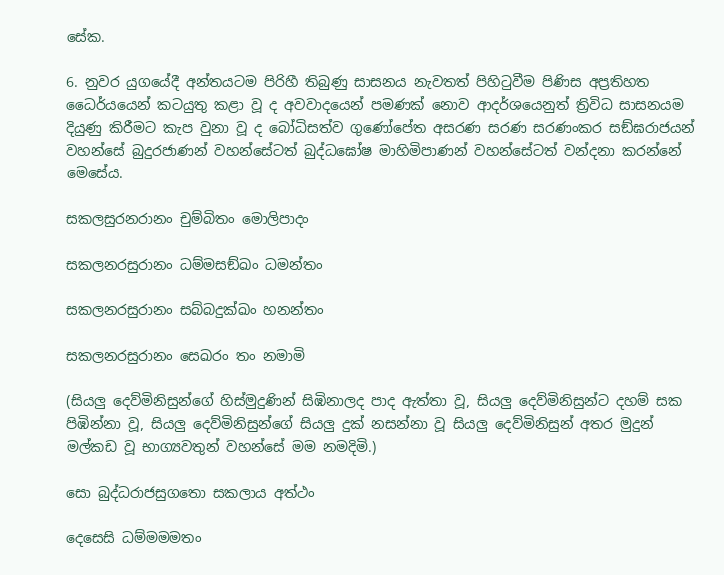සේක.

6. නුවර යුගයේදී අන්තයටම පිරිහී තිබුණු සාසනය නැවතත් පිහිටුවීම පිණිස අප්‍රතිහත ධෛර්යයෙන් කටයුතු කළා වූ ද අවවාදයෙන් පමණක් නොව ආදර්ශයෙනුත් ත්‍රිවිධ සාසනයම දියුණු කිරීමට කැප වුනා වූ ද බෝධිසත්ව ගුණෝපේත අසරණ සරණ සරණංකර සඞ්ඝරාජයන් වහන්සේ බුදුරජාණන් වහන්සේටත් බුද්ධඝෝෂ මාහිමිපාණන් වහන්සේටත් වන්දනා කරන්නේ මෙසේය.

සකලසුරනරානං චුම්බිතං මොලිපාදං

සකලනරසුරානං ධම්මසඞ්ඛං ධමන්තං

සකලනරසුරානං සබ්බදුක්ඛං හනන්තං

සකලනරසුරානං සෙඛරං තං නමාමි

(සියලු දෙව්මිනිසුන්ගේ හිස්මුදුණින් සිඹිනාලද පාද ඇත්තා වූ, සියලු දෙව්මිනිසුන්ට දහම් සක පිඹින්නා වූ, සියලු දෙව්මිනිසුන්ගේ සියලු දුක් නසන්නා වූ සියලු දෙව්මිනිසුන් අතර මුදුන් මල්කඩ වූ භාග්‍යවතුන් වහන්සේ මම නමදිමි.)

සො බුද්ධරාජසුගතො සකලාය අත්ථං

දෙසෙසි ධම්මමමතං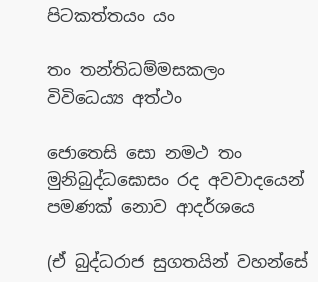පිටකත්තයං යං

තං තන්තිධම්මසකලං විවිධෙය්‍ය අත්ථං

ජොතෙසි සො නමථ තං මුනිබුද්ධඝොසං ‍රද අවවාදයෙන් පමණක් නොව ආදර්ශයෙ

(ඒ බුද්ධරාජ සුගතයින් වහන්සේ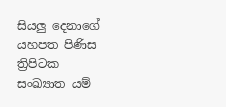සියලු දෙනාගේ යහපත පිණිස ත්‍රිපිටක සංඛ්‍යාත යම්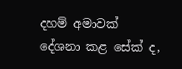දහම් අමාවක් දේශනා කළ සේක් ද,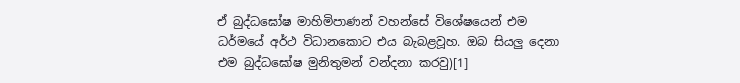ඒ බුද්ධඝෝෂ මාහිමිපාණන් වහන්සේ විශේෂයෙන් එම ධර්මයේ අර්ථ විධානකොට එය බැබළවූහ. ඔබ සියලු දෙනා එම බුද්ධඝෝෂ මුනිතුමන් වන්දනා කරවු)[1]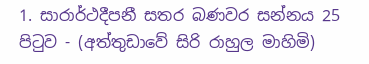1. සාරාර්ථදීපනී සතර බණවර සන්නය 25 පිටුව - (අත්තුඩාවේ සිරි රාහුල මාහිමි)